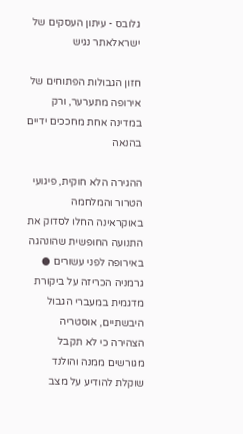גלובס - עיתון העסקים של ישראלאתר נגיש

חזון הגבולות הפתוחים של אירופה מתערער, ורק במדינה אחת מחככים ידיים בהנאה

ההגירה הלא חוקית, פיגועי הטרור והמלחמה באוקראינה החלו לסדוק את התנועה החופשית שהונהגה באירופה לפני עשורים ● גרמניה הכריזה על ביקורת מדגמית במעברי הגבול היבשתיים, אוסטריה הצהירה כי לא תקבל מגורשים ממנה והולנד שוקלת להודיע על מצב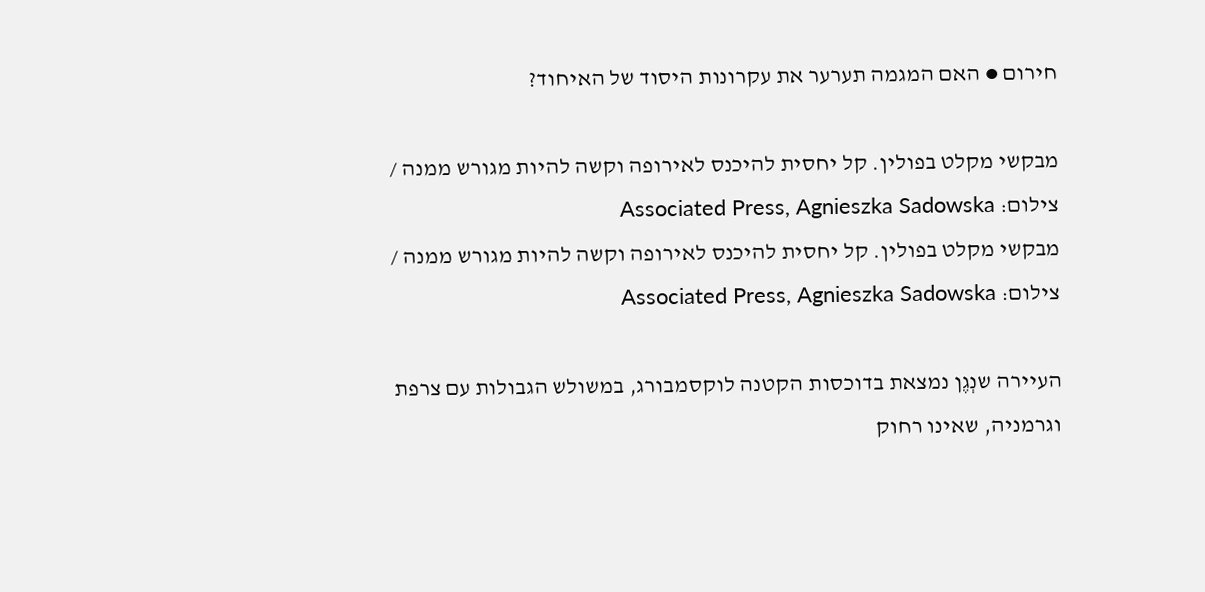חירום ● האם המגמה תערער את עקרונות היסוד של האיחוד?

מבקשי מקלט בפולין. קל יחסית להיכנס לאירופה וקשה להיות מגורש ממנה / צילום: Associated Press, Agnieszka Sadowska
מבקשי מקלט בפולין. קל יחסית להיכנס לאירופה וקשה להיות מגורש ממנה / צילום: Associated Press, Agnieszka Sadowska

העיירה שנְגֶן נמצאת בדוכסות הקטנה לוקסמבורג, במשולש הגבולות עם צרפת וגרמניה, שאינו רחוק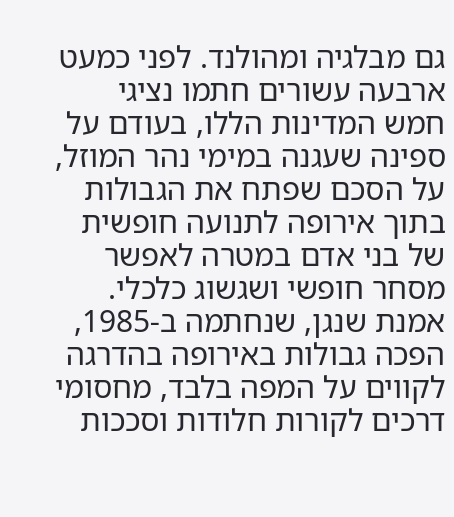גם מבלגיה ומהולנד. לפני כמעט ארבעה עשורים חתמו נציגי חמש המדינות הללו, בעודם על ספינה שעגנה במימי נהר המוזל, על הסכם שפתח את הגבולות בתוך אירופה לתנועה חופשית של בני אדם במטרה לאפשר מסחר חופשי ושגשוג כלכלי. אמנת שנגן, שנחתמה ב-1985, הפכה גבולות באירופה בהדרגה לקווים על המפה בלבד, מחסומי דרכים לקורות חלודות וסככות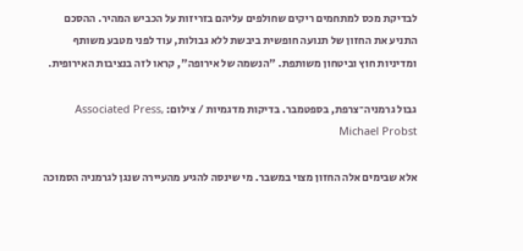לבדיקת מכס למתחמים ריקים שחולפים עליהם בזריזות על הכביש המהיר. ההסכם התניע את החזון של תנועה חופשית ביבשת ללא גבולות, עוד לפני מטבע משותף ומדיניות חוץ וביטחון משותפת. "הנשמה של אירופה", קראו לזה בנציבות האירופית.

גבול גרמניה־צרפת, בספטמבר. בדיקות מדגמיות / צילום: Associated Press, Michael Probst

אלא שבימים אלה החזון מצוי במשבר. מי שינסה להגיע מהעיירה שנגן לגרמניה הסמוכה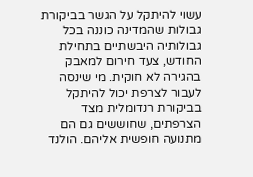עשוי להיתקל על הגשר בביקורת גבולות שהמדינה כוננה בכל גבולותיה היבשתיים בתחילת החודש, צעד חירום למאבק בהגירה לא חוקית. מי שינסה לעבור לצרפת יכול להיתקל בביקורת רנדומלית מצד הצרפתים, שחוששים גם הם מתנועה חופשית אליהם. הולנד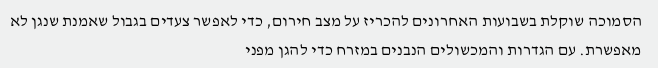הסמוכה שוקלת בשבועות האחרונים להכריז על מצב חירום, כדי לאפשר צעדים בגבול שאמנת שנגן לא מאפשרת. עם הגדרות והמכשולים הנבנים במזרח כדי להגן מפני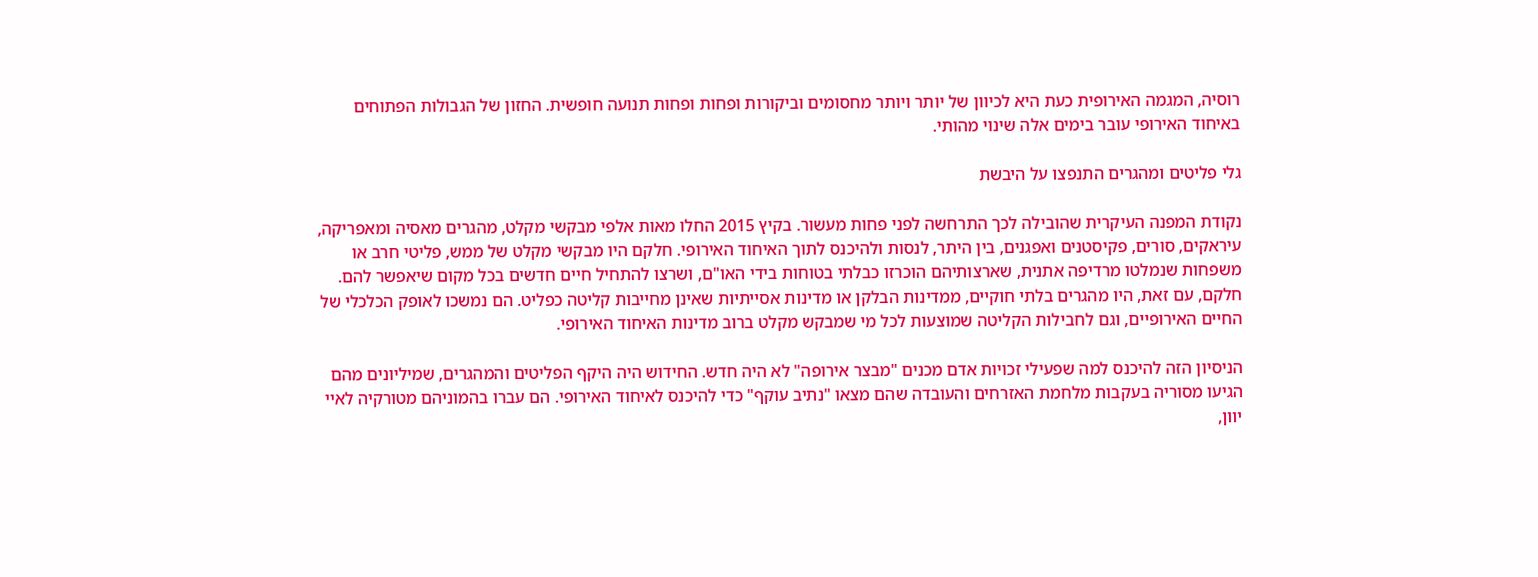רוסיה, המגמה האירופית כעת היא לכיוון של יותר ויותר מחסומים וביקורות ופחות ופחות תנועה חופשית. החזון של הגבולות הפתוחים באיחוד האירופי עובר בימים אלה שינוי מהותי.

גלי פליטים ומהגרים התנפצו על היבשת

נקודת המפנה העיקרית שהובילה לכך התרחשה לפני פחות מעשור. בקיץ 2015 החלו מאות אלפי מבקשי מקלט, מהגרים מאסיה ומאפריקה, עיראקים, סורים, פקיסטנים ואפגנים, בין היתר, לנסות ולהיכנס לתוך האיחוד האירופי. חלקם היו מבקשי מקלט של ממש, פליטי חרב או משפחות שנמלטו מרדיפה אתנית, שארצותיהם הוכרזו כבלתי בטוחות בידי האו"ם, ושרצו להתחיל חיים חדשים בכל מקום שיאפשר להם. חלקם, עם זאת, היו מהגרים בלתי חוקיים, ממדינות הבלקן או מדינות אסייתיות שאינן מחייבות קליטה כפליט. הם נמשכו לאופק הכלכלי של החיים האירופיים, וגם לחבילות הקליטה שמוצעות לכל מי שמבקש מקלט ברוב מדינות האיחוד האירופי.

הניסיון הזה להיכנס למה שפעילי זכויות אדם מכנים "מבצר אירופה" לא היה חדש. החידוש היה היקף הפליטים והמהגרים, שמיליונים מהם הגיעו מסוריה בעקבות מלחמת האזרחים והעובדה שהם מצאו "נתיב עוקף" כדי להיכנס לאיחוד האירופי. הם עברו בהמוניהם מטורקיה לאיי יוון,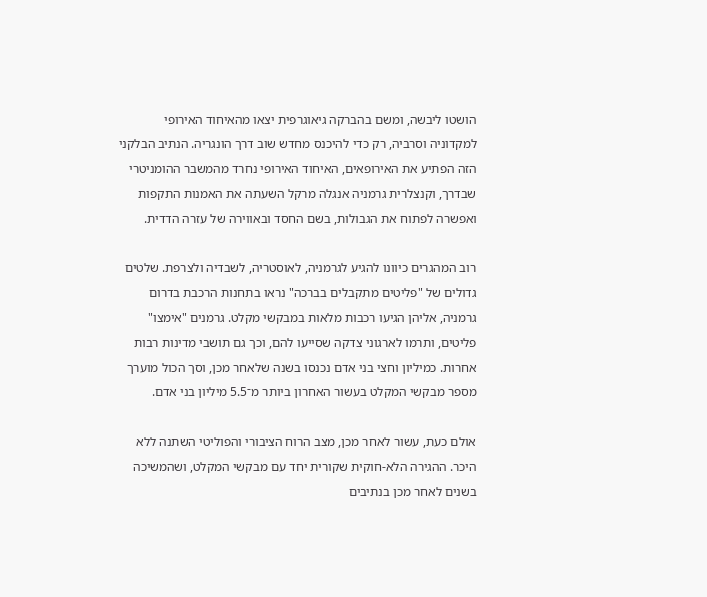הושטו ליבשה, ומשם בהברקה גיאוגרפית יצאו מהאיחוד האירופי למקדוניה וסרביה, רק כדי להיכנס מחדש שוב דרך הונגריה. הנתיב הבלקני הזה הפתיע את האירופאים, האיחוד האירופי נחרד מהמשבר ההומניטרי שבדרך, וקנצלרית גרמניה אנגלה מרקל השעתה את האמנות התקפות ואפשרה לפתוח את הגבולות, בשם החסד ובאווירה של עזרה הדדית.

רוב המהגרים כיוונו להגיע לגרמניה, לאוסטריה, לשבדיה ולצרפת. שלטים גדולים של "פליטים מתקבלים בברכה" נראו בתחנות הרכבת בדרום גרמניה, אליהן הגיעו רכבות מלאות במבקשי מקלט. גרמנים "אימצו" פליטים, ותרמו לארגוני צדקה שסייעו להם, וכך גם תושבי מדינות רבות אחרות. כמיליון וחצי בני אדם נכנסו בשנה שלאחר מכן, וסך הכול מוערך מספר מבקשי המקלט בעשור האחרון ביותר מ־5.5 מיליון בני אדם.

אולם כעת, עשור לאחר מכן, מצב הרוח הציבורי והפוליטי השתנה ללא היכר. ההגירה הלא-חוקית שקורית יחד עם מבקשי המקלט, ושהמשיכה בשנים לאחר מכן בנתיבים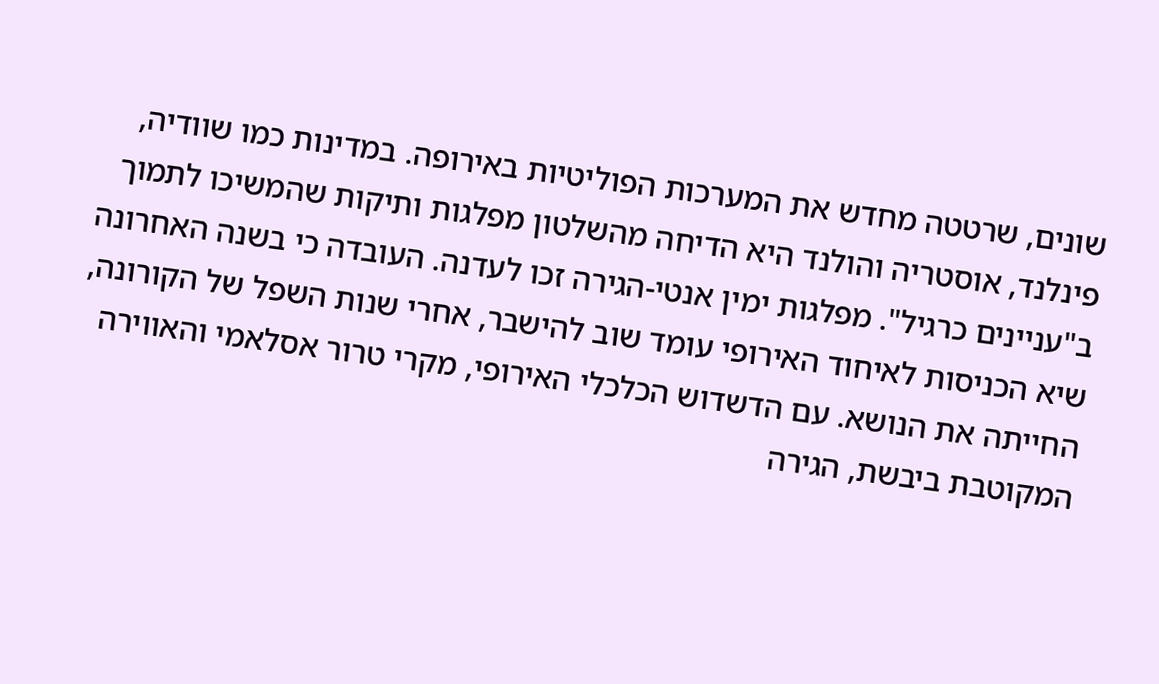שונים, שרטטה מחדש את המערכות הפוליטיות באירופה. במדינות כמו שוודיה, פינלנד, אוסטריה והולנד היא הדיחה מהשלטון מפלגות ותיקות שהמשיכו לתמוך ב"עניינים כרגיל". מפלגות ימין אנטי-הגירה זכו לעדנה. העובדה כי בשנה האחרונה שיא הכניסות לאיחוד האירופי עומד שוב להישבר, אחרי שנות השפל של הקורונה, החייתה את הנושא. עם הדשדוש הכלכלי האירופי, מקרי טרור אסלאמי והאווירה המקוטבת ביבשת, הגירה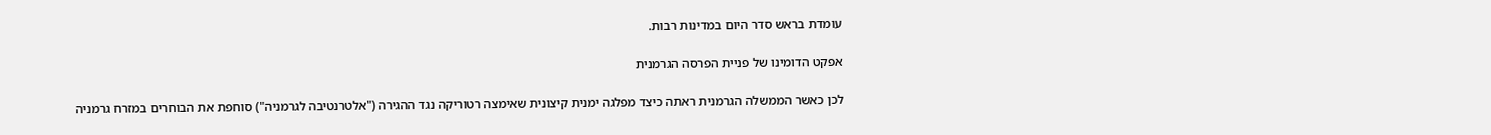עומדת בראש סדר היום במדינות רבות.

אפקט הדומינו של פניית הפרסה הגרמנית

לכן כאשר הממשלה הגרמנית ראתה כיצד מפלגה ימנית קיצונית שאימצה רטוריקה נגד ההגירה ("אלטרנטיבה לגרמניה") סוחפת את הבוחרים במזרח גרמניה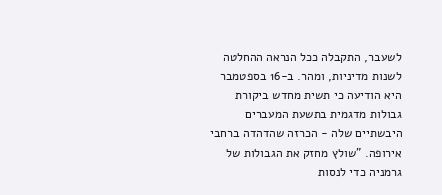לשעבר, התקבלה ככל הנראה ההחלטה לשנות מדיניות, ומהר. ב-16 בספטמבר היא הודיעה כי תשית מחדש ביקורת גבולות מדגמית בתשעת המעברים היבשתיים שלה - הכרזה שהדהדה ברחבי אירופה. "שולץ מחזק את הגבולות של גרמניה כדי לנסות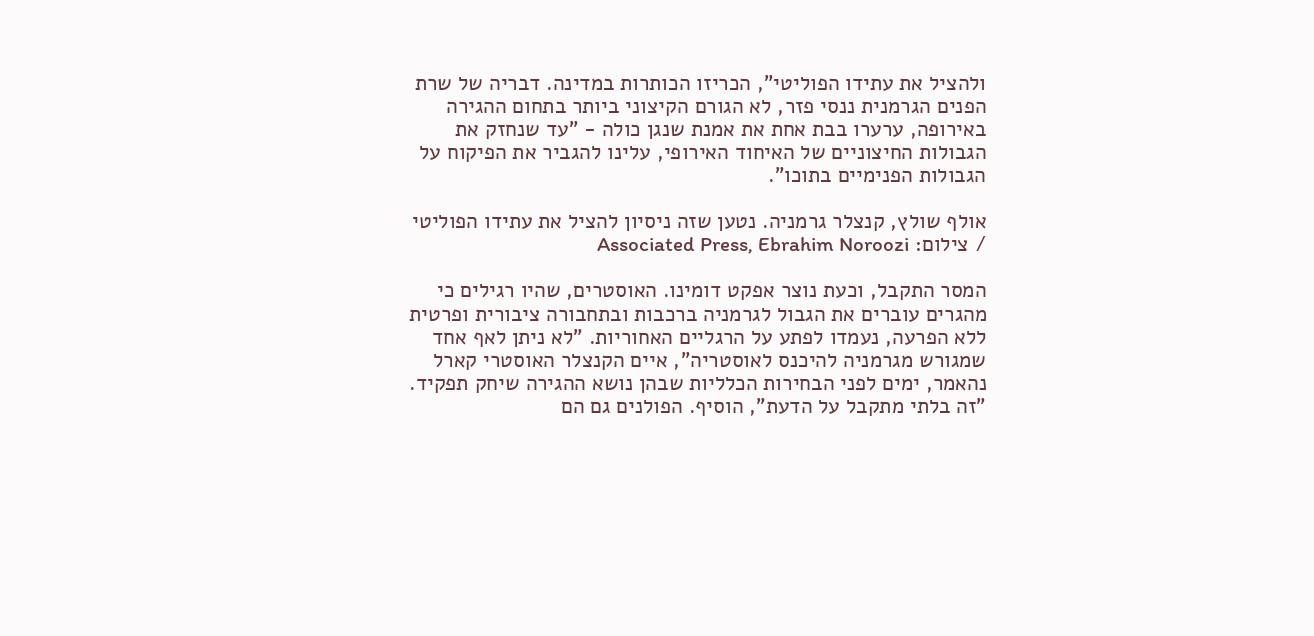ולהציל את עתידו הפוליטי", הכריזו הכותרות במדינה. דבריה של שרת הפנים הגרמנית ננסי פזר, לא הגורם הקיצוני ביותר בתחום ההגירה באירופה, ערערו בבת אחת את אמנת שנגן כולה - "עד שנחזק את הגבולות החיצוניים של האיחוד האירופי, עלינו להגביר את הפיקוח על הגבולות הפנימיים בתוכו".

אולף שולץ, קנצלר גרמניה. נטען שזה ניסיון להציל את עתידו הפוליטי / צילום: Associated Press, Ebrahim Noroozi

המסר התקבל, וכעת נוצר אפקט דומינו. האוסטרים, שהיו רגילים כי מהגרים עוברים את הגבול לגרמניה ברכבות ובתחבורה ציבורית ופרטית ללא הפרעה, נעמדו לפתע על הרגליים האחוריות. "לא ניתן לאף אחד שמגורש מגרמניה להיכנס לאוסטריה", איים הקנצלר האוסטרי קארל נהאמר, ימים לפני הבחירות הכלליות שבהן נושא ההגירה שיחק תפקיד. "זה בלתי מתקבל על הדעת", הוסיף. הפולנים גם הם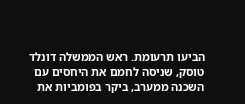הביעו תרעומת. ראש הממשלה דונלד טוסק, שניסה לחמם את היחסים עם השכנה ממערב, ביקר בפומביות את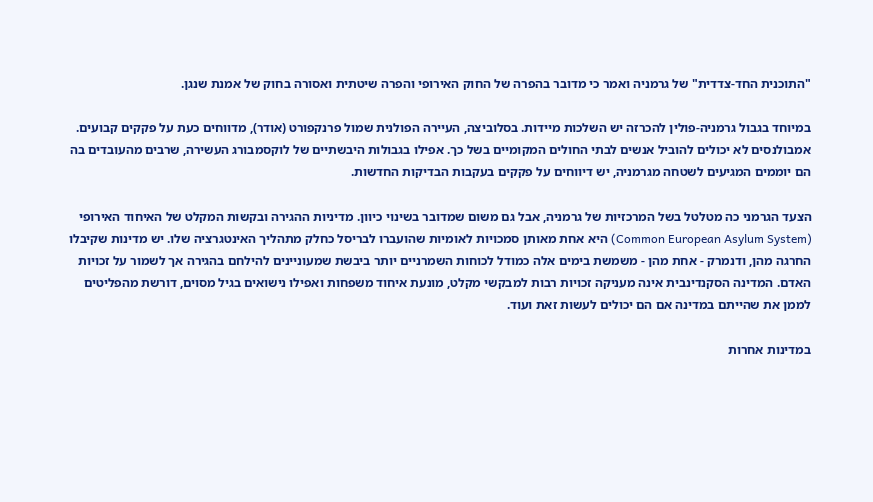"התוכנית החד-צדדית" של גרמניה ואמר כי מדובר בהפרה של החוק האירופי והפרה שיטתית ואסורה בחוק של אמנת שנגן.

במיוחד בגבול גרמניה-פולין להכרזה יש השלכות מיידות. בסלוביצה, העיירה הפולנית שמול פרנקפורט (אודר), מדווחים כעת על פקקים קבועים. אמבולנסים לא יכולים להוביל אנשים לבתי החולים המקומיים בשל כך. אפילו בגבולות היבשתיים של לוקסמבורג העשירה, שרבים מהעובדים בה הם יוממים המגיעים לשטחה מגרמניה, יש דיווחים על פקקים בעקבות הבדיקות החדשות.

הצעד הגרמני כה מטלטל בשל המרכזיות של גרמניה, אבל גם משום שמדובר בשינוי כיוון. מדיניות ההגירה ובקשות המקלט של האיחוד האירופי (Common European Asylum System) היא אחת מאותן סמכויות לאומיות שהועברו לבריסל כחלק מתהליך האינטגרציה שלו. יש מדינות שקיבלו החרגה מהן, ודנמרק - אחת מהן - משמשת בימים אלה כמודל לכוחות השמרניים יותר ביבשת שמעוניינים להילחם בהגירה אך לשמור על זכויות האדם. המדינה הסקנדינבית אינה מעניקה זכויות רבות למבקשי מקלט, מונעת איחוד משפחות ואפילו נישואים בגיל מסוים, דורשת מהפליטים לממן את שהייתם במדינה אם הם יכולים לעשות זאת ועוד.

במדינות אחרות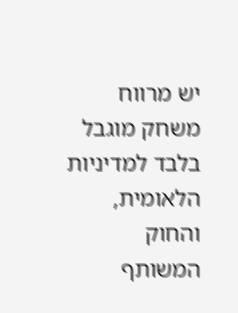יש מרווח משחק מוגבל בלבד למדיניות הלאומית, והחוק המשותף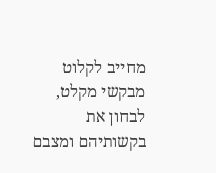מחייב לקלוט מבקשי מקלט, לבחון את בקשותיהם ומצבם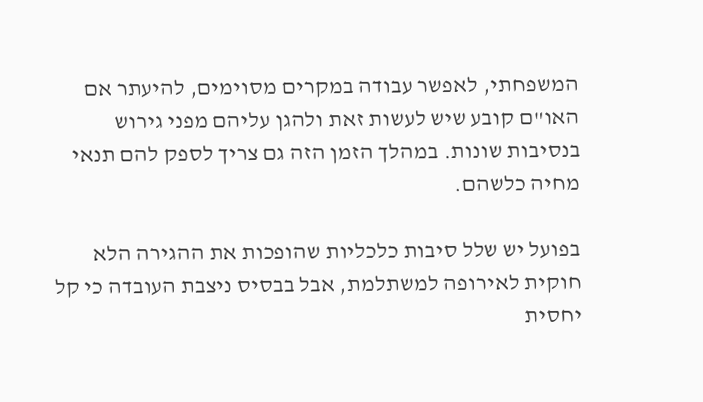המשפחתי, לאפשר עבודה במקרים מסוימים, להיעתר אם האו"ם קובע שיש לעשות זאת ולהגן עליהם מפני גירוש בנסיבות שונות. במהלך הזמן הזה גם צריך לספק להם תנאי מחיה כלשהם.

בפועל יש שלל סיבות כלכליות שהופכות את ההגירה הלא חוקית לאירופה למשתלמת, אבל בבסיס ניצבת העובדה כי קל יחסית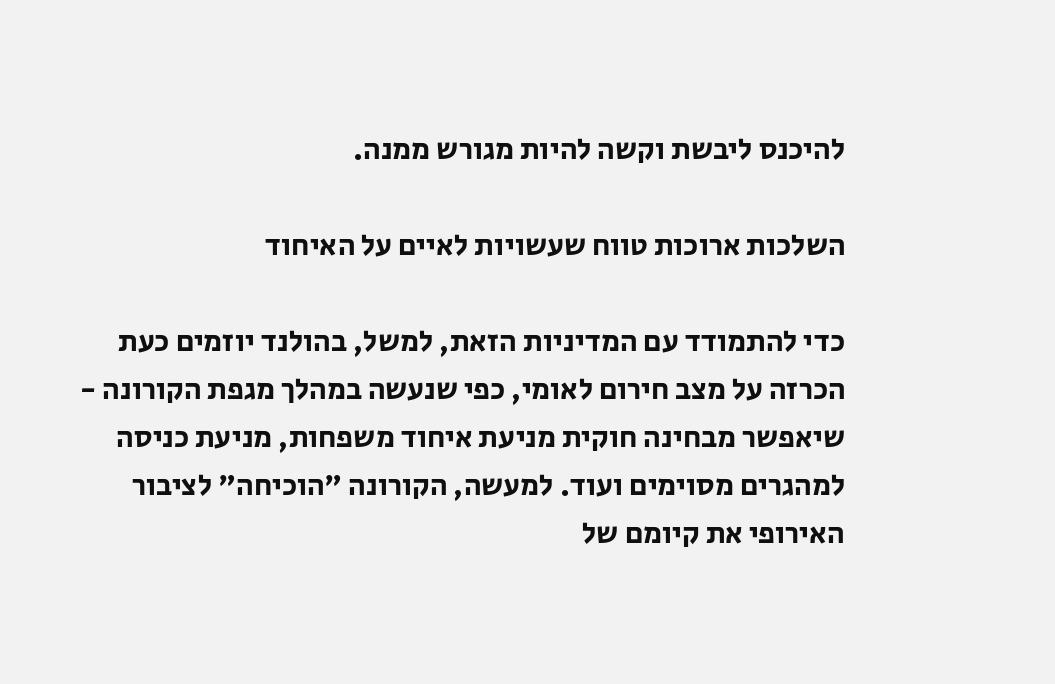להיכנס ליבשת וקשה להיות מגורש ממנה.

השלכות ארוכות טווח שעשויות לאיים על האיחוד

כדי להתמודד עם המדיניות הזאת, למשל, בהולנד יוזמים כעת הכרזה על מצב חירום לאומי, כפי שנעשה במהלך מגפת הקורונה - שיאפשר מבחינה חוקית מניעת איחוד משפחות, מניעת כניסה למהגרים מסוימים ועוד. למעשה, הקורונה "הוכיחה" לציבור האירופי את קיומם של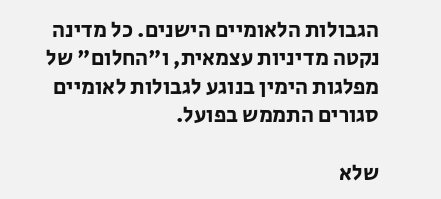הגבולות הלאומיים הישנים. כל מדינה נקטה מדיניות עצמאית, ו"החלום" של מפלגות הימין בנוגע לגבולות לאומיים סגורים התממש בפועל.

שלא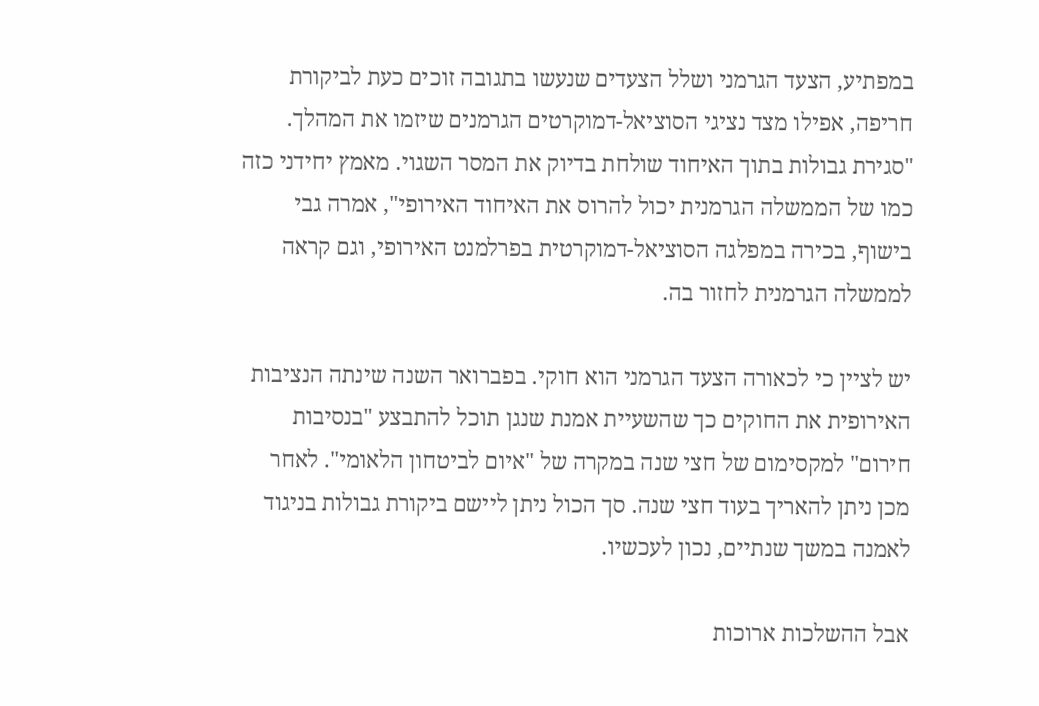במפתיע, הצעד הגרמני ושלל הצעדים שנעשו בתגובה זוכים כעת לביקורת חריפה, אפילו מצד נציגי הסוציאל-דמוקרטים הגרמנים שיזמו את המהלך. "סגירת גבולות בתוך האיחוד שולחת בדיוק את המסר השגוי. מאמץ יחידני כזה כמו של הממשלה הגרמנית יכול להרוס את האיחוד האירופי", אמרה גבי בישוף, בכירה במפלגה הסוציאל-דמוקרטית בפרלמנט האירופי, וגם קראה לממשלה הגרמנית לחזור בה.

יש לציין כי לכאורה הצעד הגרמני הוא חוקי. בפברואר השנה שינתה הנציבות האירופית את החוקים כך שהשעיית אמנת שנגן תוכל להתבצע "בנסיבות חירום" למקסימום של חצי שנה במקרה של "איום לביטחון הלאומי". לאחר מכן ניתן להאריך בעוד חצי שנה. סך הכול ניתן ליישם ביקורת גבולות בניגוד לאמנה במשך שנתיים, נכון לעכשיו.

אבל ההשלכות ארוכות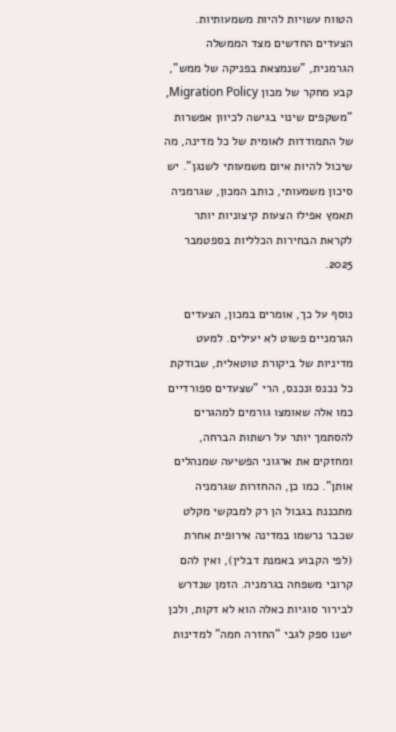הטווח עשויות להיות משמעותיות. הצעדים החדשים מצד הממשלה הגרמנית, "שנמצאת בפניקה של ממש", קבע מחקר של מכון Migration Policy, "משקפים שינוי בגישה לכיוון אפשרות של התמודדות לאומית של כל מדינה, מה שיכול להיות איום משמעותי לשנגן". יש סיכון משמעותי, כותב המכון, שגרמניה תאמץ אפילו הצעות קיצוניות יותר לקראת הבחירות הכלליות בספטמבר 2025.

נוסף על כך, אומרים במכון, הצעדים הגרמניים פשוט לא יעילים. למעט מדיניות של ביקורת טוטאלית, שבודקת כל נכנס ונכנס, הרי "שצעדים ספורדיים כמו אלה שאומצו גורמים למהגרים להסתמך יותר על רשתות הברחה, ומחזקים את ארגוני הפשיעה שמנהלים אותן". כמו כן, ההחזרות שגרמניה מתכננת בגבול הן רק למבקשי מקלט שכבר נרשמו במדינה אירופית אחרת (לפי הקבוע באמנת דבלין), ואין להם קרובי משפחה בגרמניה. הזמן שנדרש לבירור סוגיות כאלה הוא לא דקות, ולכן ישנו ספק לגבי "החזרה חמה" למדינות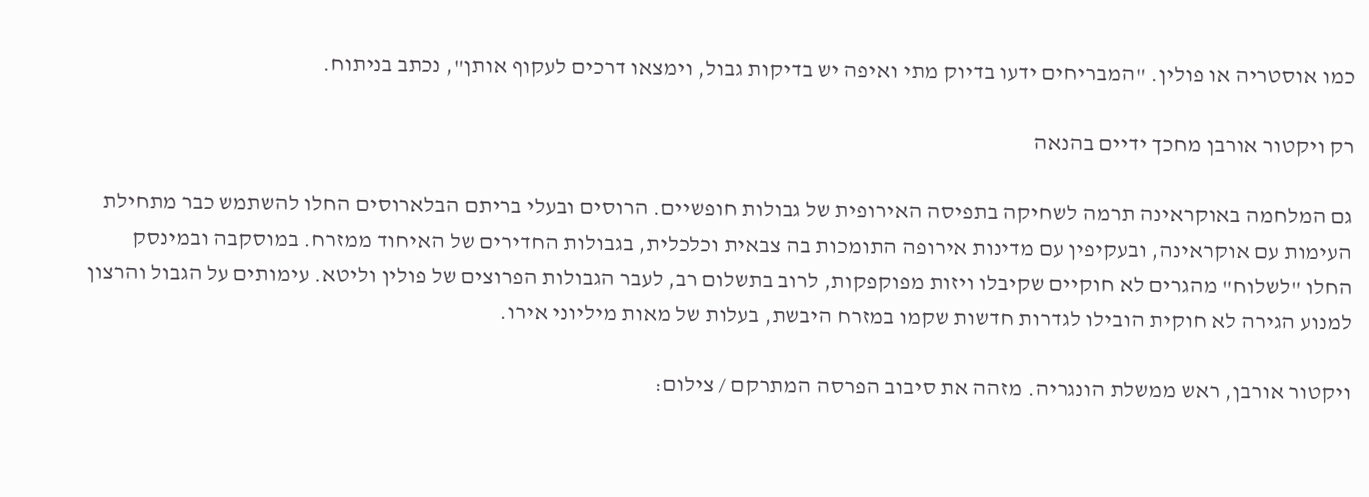כמו אוסטריה או פולין. "המבריחים ידעו בדיוק מתי ואיפה יש בדיקות גבול, וימצאו דרכים לעקוף אותן", נכתב בניתוח.

רק ויקטור אורבן מחכך ידיים בהנאה

גם המלחמה באוקראינה תרמה לשחיקה בתפיסה האירופית של גבולות חופשיים. הרוסים ובעלי בריתם הבלארוסים החלו להשתמש כבר מתחילת העימות עם אוקראינה, ובעקיפין עם מדינות אירופה התומכות בה צבאית וכלכלית, בגבולות החדירים של האיחוד ממזרח. במוסקבה ובמינסק החלו "לשלוח" מהגרים לא חוקיים שקיבלו ויזות מפוקפקות, לרוב בתשלום רב, לעבר הגבולות הפרוצים של פולין וליטא. עימותים על הגבול והרצון למנוע הגירה לא חוקית הובילו לגדרות חדשות שקמו במזרח היבשת, בעלות של מאות מיליוני אירו.

ויקטור אורבן, ראש ממשלת הונגריה. מזהה את סיבוב הפרסה המתרקם / צילום: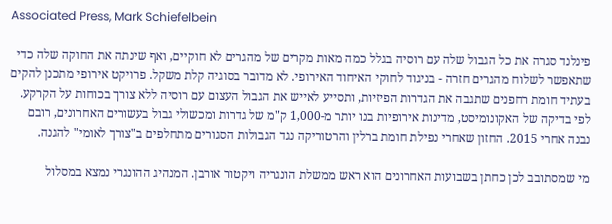Associated Press, Mark Schiefelbein

פינלנד סגרה את כל הגבול שלה עם רוסיה בגלל כמה מאות מקרים של מהגרים לא חוקיים, ואף שינתה את החוקה שלה כדי שתאפשר לשלוח מהגרים חזרה - בניגוד לחוקי האיחוד האירופי. לא מדובר בסוגיה קלת משקל. פרויקט אירופי מתכנן להקים בעתיד חומת רחפנים שתגבה את הגדרות הפיזיות, ותסייע לאייש את הגבול העצום עם רוסיה ללא צורך בכוחות על הקרקע. לפי בדיקה של האקונומיסט, מדינות אירופיות בנו יותר מ-1,000 ק"מ של גדרות ומכשולי גבול בעשורים האחרונים, רובם נבנה אחרי 2015. החזון שאחרי נפילת חומת ברלין והרטוריקה נגד הגבולות הסגורים מתחלפים ב"צורך לאומי" להגנה.

מי שמסתובב לכן כחתן בשבועות האחרונים הוא ראש ממשלת הונגריה ויקטור אורבן. המנהיג ההונגרי נמצא במסלול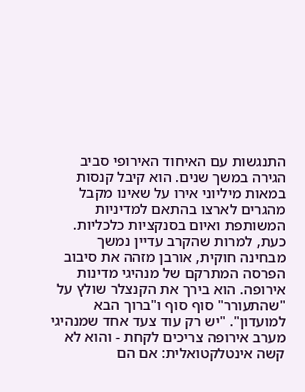התנגשות עם האיחוד האירופי סביב הגירה במשך שנים. הוא קיבל קנסות במאות מיליוני אירו על שאינו מקבל מהגרים לארצו בהתאם למדיניות המשותפת ואיום בסנקציות כלכליות. כעת, למרות שהקרב עדיין נמשך מבחינה חוקית, אורבן מזהה את סיבוב הפרסה המתרקם של מנהיגי מדינות אירופה. הוא בירך את הקנצלר שולץ על "שהתעורר" סוף סוף ו"ברוך הבא למועדון". "יש רק עוד צעד אחד שמנהיגי מערב אירופה צריכים לקחת - והוא לא קשה אינטלקטואלית: אם הם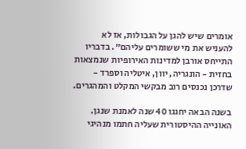אומרים שיש להגן על הגבולות, אז לא להעניש את מי ששומרים עליהם". בדבריו התייחס אורבן למדינות האירופיות שנמצאות בחזית - הונגריה, יוון, איטליה וספרד - שדרכן נכנסים רוב מבקשי המקלט והמהגרים.

בשנה הבאה יחגגו 40 שנה לאמנת שנגן. האונייה ההיסטורית שעליה חתמו מנהיגי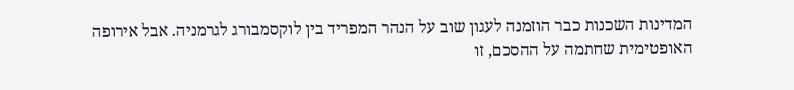המדינות השכנות כבר הוזמנה לעגון שוב על הנהר המפריד בין לוקסמבורג לגרמניה. אבל אירופה האופטימית שחתמה על ההסכם, זו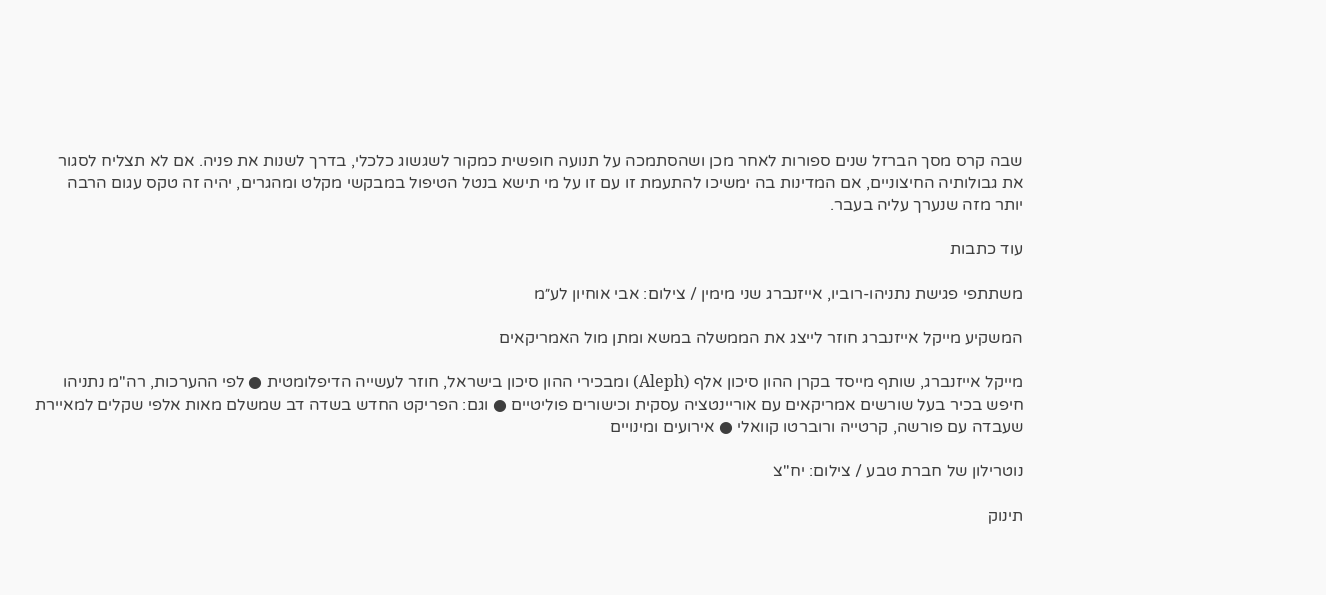שבה קרס מסך הברזל שנים ספורות לאחר מכן ושהסתמכה על תנועה חופשית כמקור לשגשוג כלכלי, בדרך לשנות את פניה. אם לא תצליח לסגור את גבולותיה החיצוניים, אם המדינות בה ימשיכו להתעמת זו עם זו על מי תישא בנטל הטיפול במבקשי מקלט ומהגרים, יהיה זה טקס עגום הרבה יותר מזה שנערך עליה בעבר.

עוד כתבות

משתתפי פגישת נתניהו-רוביו, אייזנברג שני מימין / צילום: אבי אוחיון לע״מ

המשקיע מייקל אייזנברג חוזר לייצג את הממשלה במשא ומתן מול האמריקאים

מייקל אייזנברג, שותף מייסד בקרן ההון סיכון אלף (Aleph) ומבכירי ההון סיכון בישראל, חוזר לעשייה הדיפלומטית ● לפי ההערכות, רה"מ נתניהו חיפש בכיר בעל שורשים אמריקאים עם אוריינטציה עסקית וכישורים פוליטיים ● וגם: הפריקט החדש בשדה דב שמשלם מאות אלפי שקלים למאיירת שעבדה עם פורשה, קרטייה ורוברטו קוואלי ● אירועים ומינויים

נוטרילון של חברת טבע / צילום: יח''צ

תינוק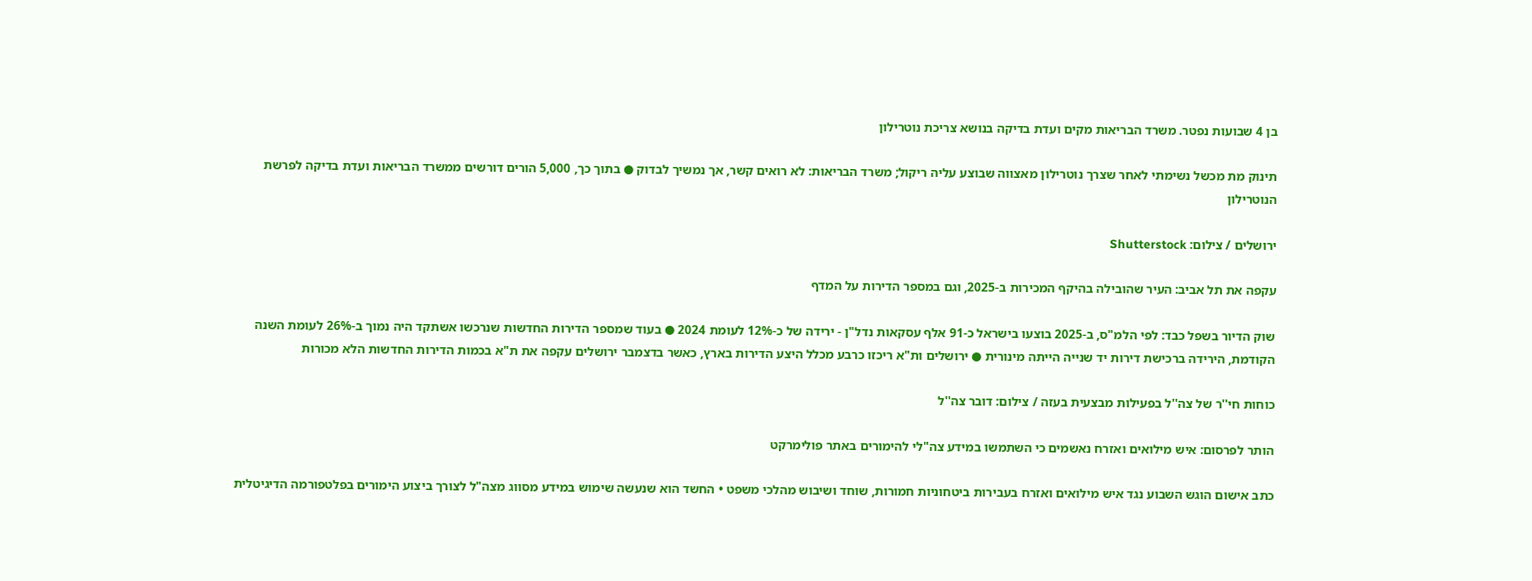בן 4 שבועות נפטר. משרד הבריאות מקים ועדת בדיקה בנושא צריכת נוטרילון

תינוק מת מכשל נשימתי לאחר שצרך נוטרילון מאצווה שבוצע עליה ריקול; משרד הבריאות: לא רואים קשר, אך נמשיך לבדוק ● בתוך כך, 5,000 הורים דורשים ממשרד הבריאות ועדת בדיקה לפרשת הנוטרילון

ירושלים / צילום: Shutterstock

עקפה את תל אביב: העיר שהובילה בהיקף המכירות ב-2025, וגם במספר הדירות על המדף

שוק הדיור בשפל כבד: לפי הלמ"ס, ב-2025 בוצעו בישראל כ-91 אלף עסקאות נדל"ן - ירידה של כ-12% לעומת 2024 ● בעוד שמספר הדירות החדשות שנרכשו אשתקד היה נמוך ב-26% לעומת השנה הקודמת, הירידה ברכישת דירות יד שנייה הייתה מינורית ● ירושלים ות"א ריכזו כרבע מכלל היצע הדירות בארץ, כאשר בדצמבר ירושלים עקפה את ת"א בכמות הדירות החדשות הלא מכורות

כוחות חי''ר של צה''ל בפעילות מבצעית בעזה / צילום: דובר צה''ל

הותר לפרסום: איש מילואים ואזרח נאשמים כי השתמשו במידע צה"לי להימורים באתר פולימרקט

כתב אישום הוגש השבוע נגד איש מילואים ואזרח בעבירות ביטחוניות חמורות, שוחד ושיבוש מהלכי משפט • החשד הוא שנעשה שימוש במידע מסווג מצה"ל לצורך ביצוע הימורים בפלטפורמה הדיגיטלית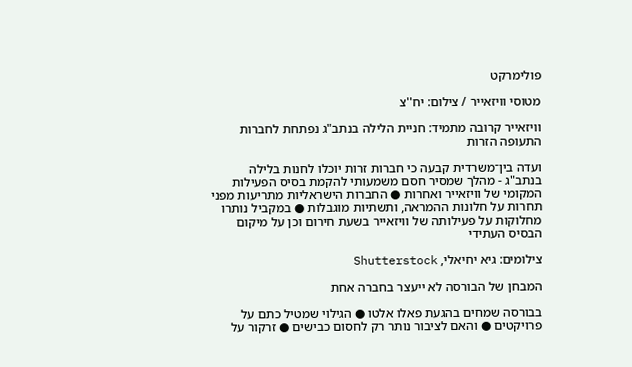פולימרקט

מטוסי וויזאייר / צילום: יח''צ

וויזאייר קרובה מתמיד: חניית הלילה בנתב"ג נפתחת לחברות התעופה הזרות

ועדה בין־משרדית קבעה כי חברות זרות יוכלו לחנות בלילה בנתב"ג - מהלך שמסיר חסם משמעותי להקמת בסיס הפעילות המקומי של וויזאייר ואחרות ● החברות הישראליות מתריעות מפני תחרות על חלונות ההמראה, ותשתיות מוגבלות ● במקביל נותרו מחלוקות על פעילותה של וויזאייר בשעת חירום וכן על מיקום הבסיס העתידי

צילומים: גיא יחיאלי, Shutterstock

המבחן של הבורסה לא ייעצר בחברה אחת

בבורסה שמחים בהגעת פאלו אלטו ● הגילוי שמטיל כתם על פרויקטים ● והאם לציבור נותר רק לחסום כבישים ● זרקור על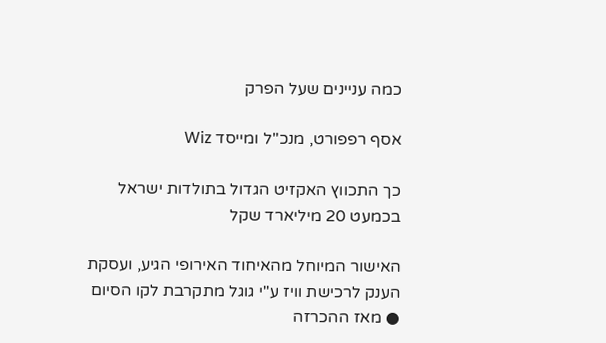כמה עניינים שעל הפרק

אסף רפפורט, מנכ''ל ומייסד Wiz

כך התכווץ האקזיט הגדול בתולדות ישראל בכמעט 20 מיליארד שקל

האישור המיוחל מהאיחוד האירופי הגיע, ועסקת הענק לרכישת וויז ע"י גוגל מתקרבת לקו הסיום ● מאז ההכרזה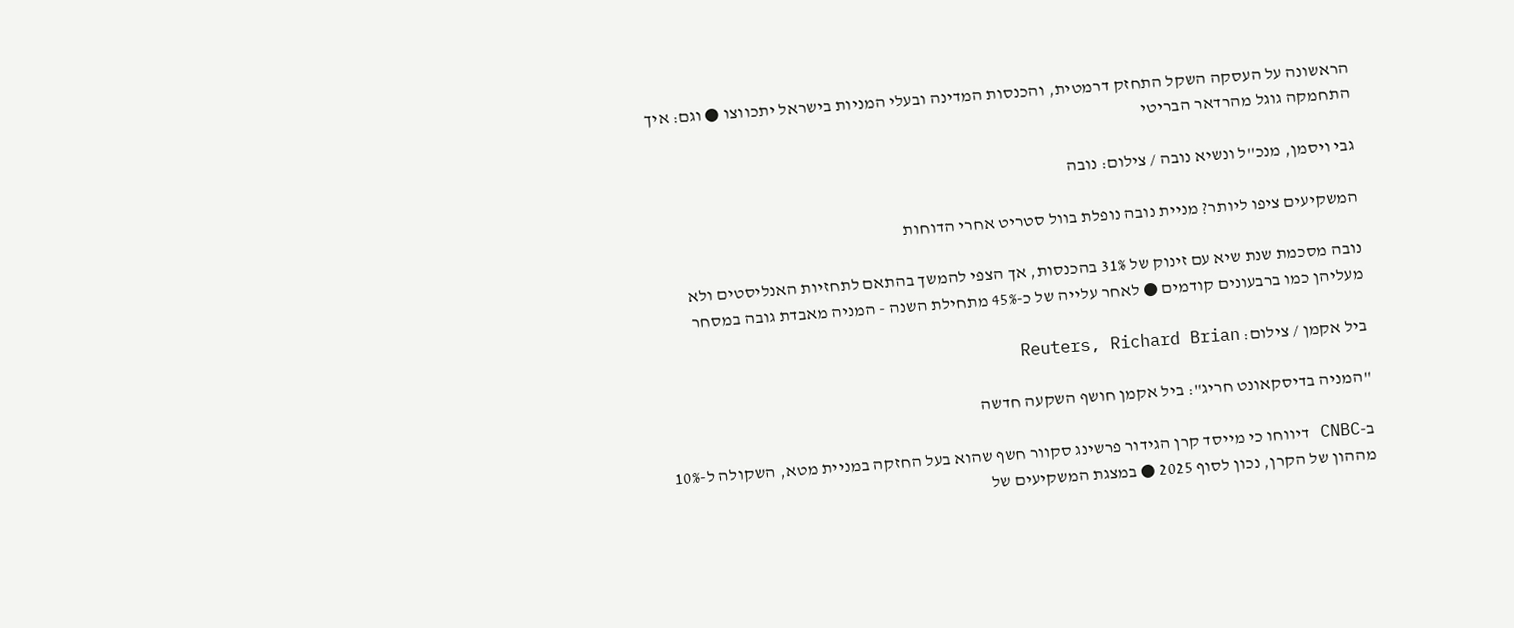הראשונה על העסקה השקל התחזק דרמטית, והכנסות המדינה ובעלי המניות בישראל יתכווצו ● וגם: איך התחמקה גוגל מהרדאר הבריטי

גבי ויסמן, מנכ''ל ונשיא נובה / צילום: נובה

המשקיעים ציפו ליותר? מניית נובה נופלת בוול סטריט אחרי הדוחות

נובה מסכמת שנת שיא עם זינוק של 31% בהכנסות, אך הצפי להמשך בהתאם לתחזיות האנליסטים ולא מעליהן כמו ברבעונים קודמים ● לאחר עלייה של כ-45% מתחילת השנה - המניה מאבדת גובה במסחר

ביל אקמן / צילום: Reuters, Richard Brian

"המניה בדיסקאונט חריג": ביל אקמן חושף השקעה חדשה

ב-CNBC דיווחו כי מייסד קרן הגידור פרשינג סקוור חשף שהוא בעל החזקה במניית מטא, השקולה ל-10% מההון של הקרן, נכון לסוף 2025 ● במצגת המשקיעים של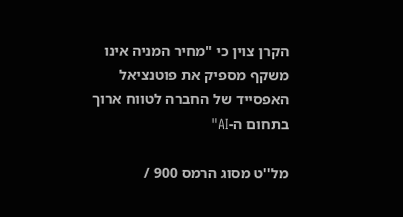הקרן צוין כי "מחיר המניה אינו משקף מספיק את פוטנציאל האפסייד של החברה לטווח ארוך בתחום ה-AI"

מל''ט מסוג הרמס 900 /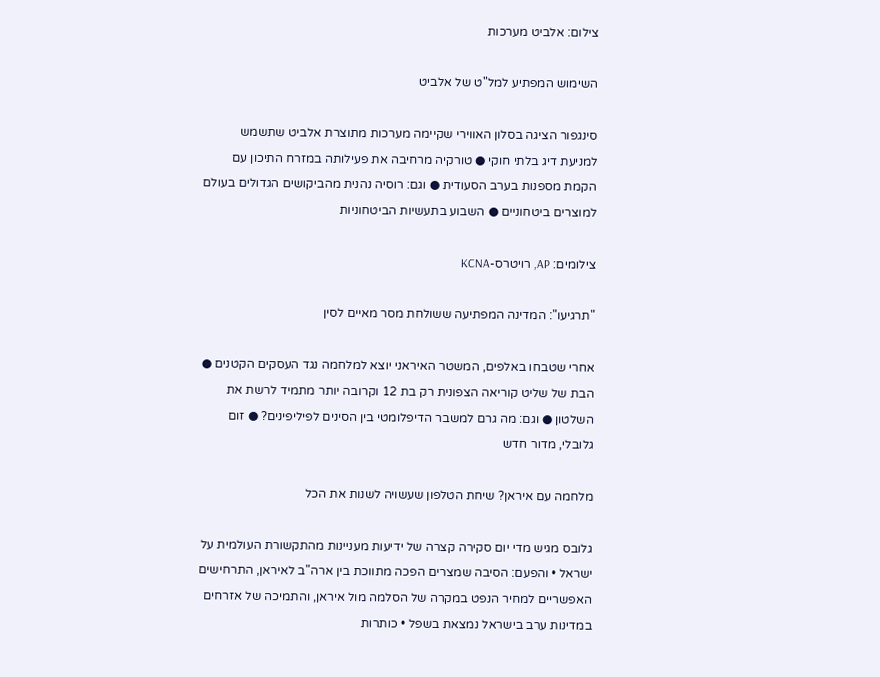צילום: אלביט מערכות

השימוש המפתיע למל"ט של אלביט

סינגפור הציגה בסלון האווירי שקיימה מערכות מתוצרת אלביט שתשמש למניעת דיג בלתי חוקי ● טורקיה מרחיבה את פעילותה במזרח התיכון עם הקמת מספנות בערב הסעודית ● וגם: רוסיה נהנית מהביקושים הגדולים בעולם למוצרים ביטחוניים ● השבוע בתעשיות הביטחוניות

צילומים: AP, רויטרס-KCNA

"תרגיעו": המדינה המפתיעה ששולחת מסר מאיים לסין

אחרי שטבחו באלפים, המשטר האיראני יוצא למלחמה נגד העסקים הקטנים ● הבת של שליט קוריאה הצפונית רק בת 12 וקרובה יותר מתמיד לרשת את השלטון ● וגם: מה גרם למשבר הדיפלומטי בין הסינים לפיליפינים? ● זום גלובלי, מדור חדש

מלחמה עם איראן? שיחת הטלפון שעשויה לשנות את הכל

גלובס מגיש מדי יום סקירה קצרה של ידיעות מעניינות מהתקשורת העולמית על ישראל • והפעם: הסיבה שמצרים הפכה מתווכת בין ארה"ב לאיראן, התרחישים האפשריים למחיר הנפט במקרה של הסלמה מול איראן, והתמיכה של אזרחים במדינות ערב בישראל נמצאת בשפל • כותרות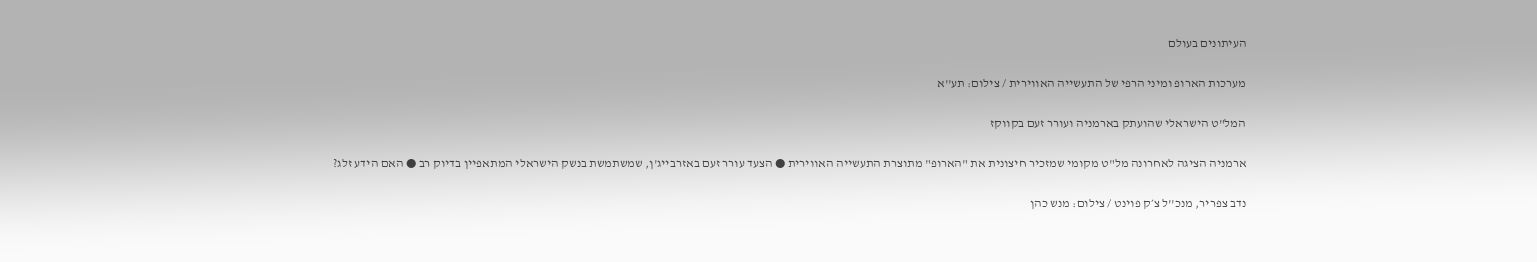העיתונים בעולם

מערכות הארופ ומיני הרפי של התעשייה האווירית / צילום: תע''א

המל"ט הישראלי שהועתק בארמניה ועורר זעם בקווקז

ארמניה הציגה לאחרונה מל"ט מקומי שמזכיר חיצונית את "הארופ" מתוצרת התעשייה האווירית ● הצעד עורר זעם באזרבייג'ן, שמשתמשת בנשק הישראלי המתאפיין בדיוק רב ● האם הידע זלג?

נדב צפריר, מנכ''ל צ׳ק פוינט / צילום: מנש כהן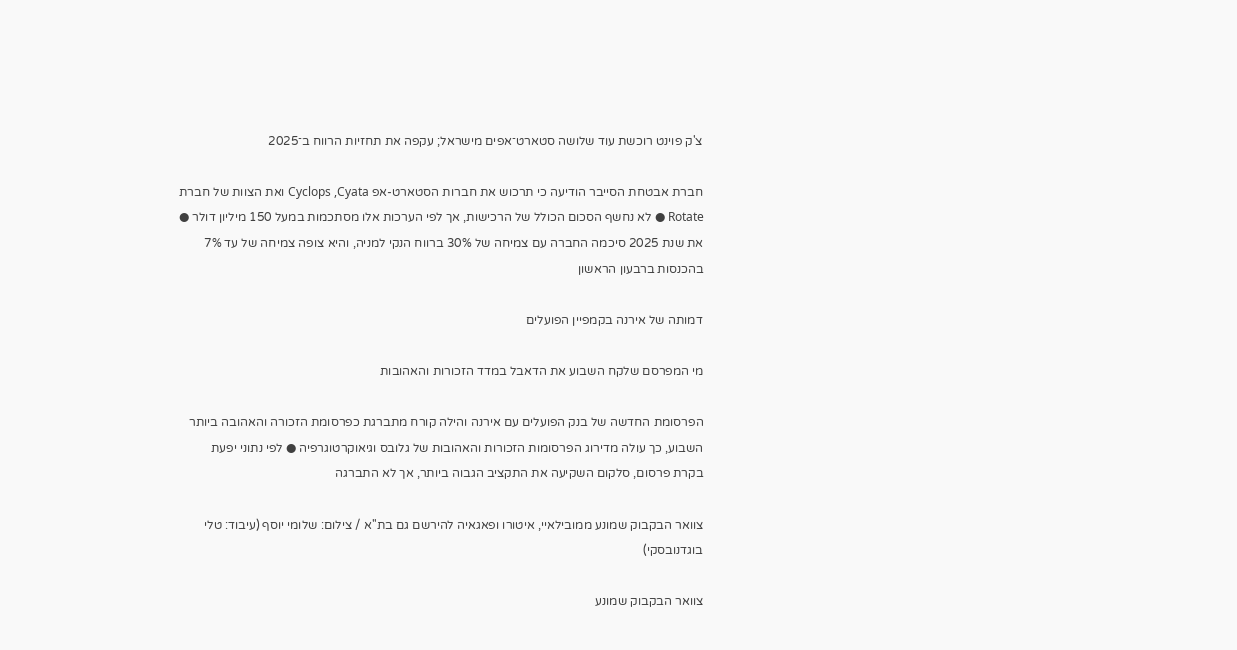צ'ק פוינט רוכשת עוד שלושה סטארט־אפים מישראל; עקפה את תחזיות הרווח ב־2025

חברת אבטחת הסייבר הודיעה כי תרכוש את חברות הסטארט-אפ Cyclops ,Cyata ואת הצוות של חברת Rotate ● לא נחשף הסכום הכולל של הרכישות, אך לפי הערכות אלו מסתכמות במעל 150 מיליון דולר ● את שנת 2025 סיכמה החברה עם צמיחה של 30% ברווח הנקי למניה, והיא צופה צמיחה של עד 7% בהכנסות ברבעון הראשון

דמותה של אירנה בקמפיין הפועלים

מי המפרסם שלקח השבוע את הדאבל במדד הזכורות והאהובות

הפרסומת החדשה של בנק הפועלים עם אירנה והילה קורח מתברגת כפרסומת הזכורה והאהובה ביותר השבוע, כך עולה מדירוג הפרסומות הזכורות והאהובות של גלובס וגיאוקרטוגרפיה ● לפי נתוני יפעת בקרת פרסום, סלקום השקיעה את התקציב הגבוה ביותר, אך לא התברגה

צוואר הבקבוק שמונע ממובילאיי, איטורו ופאגאיה להירשם גם בת''א / צילום: שלומי יוסף (עיבוד: טלי בוגדנובסקי)

צוואר הבקבוק שמונע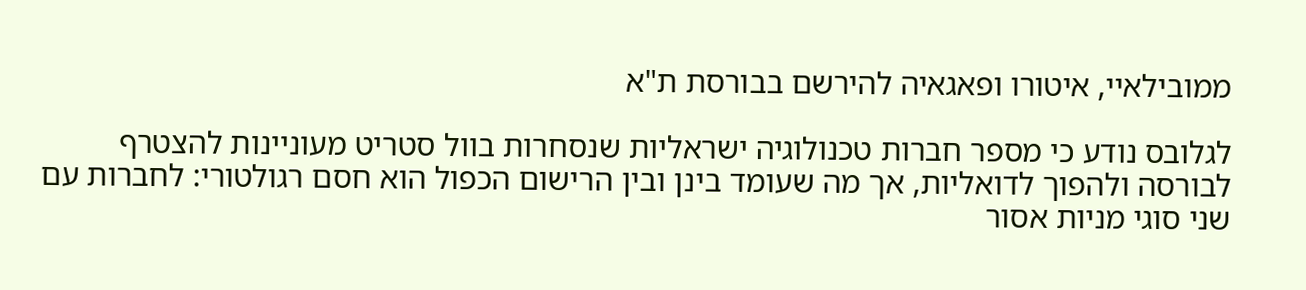ממובילאיי, איטורו ופאגאיה להירשם בבורסת ת"א

לגלובס נודע כי מספר חברות טכנולוגיה ישראליות שנסחרות בוול סטריט מעוניינות להצטרף לבורסה ולהפוך לדואליות, אך מה שעומד בינן ובין הרישום הכפול הוא חסם רגולטורי: לחברות עם שני סוגי מניות אסור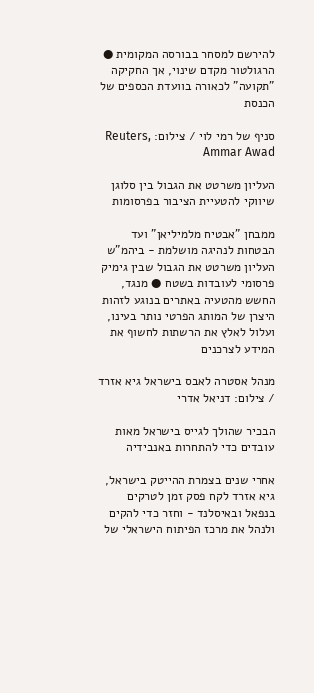להירשם למסחר בבורסה המקומית ● הרגולטור מקדם שינוי, אך החקיקה "תקועה" לכאורה בוועדת הכספים של הכנסת

סניף של רמי לוי / צילום: Reuters, Ammar Awad

העליון משרטט את הגבול בין סלוגן שיווקי להטעיית הציבור בפרסומות

ממבחן "אבטיח מלמיליאן" ועד הבטחות לנהיגה מושלמת - ביהמ"ש העליון משרטט את הגבול שבין גימיק פרסומי לעובדות בשטח ● מנגד, החשש מהטעיה באתרים בנוגע לזהות היצרן של המותג הפרטי נותר בעינו, ועלול לאלץ את הרשתות לחשוף את המידע לצרכנים

מנהל אסטרה לאבס בישראל גיא אזרד / צילום: דניאל אדרי

הבכיר שהולך לגייס בישראל מאות עובדים כדי להתחרות באנבידיה

אחרי שנים בצמרת ההייטק בישראל, גיא אזרד לקח פסק זמן לטרקים בנפאל ובאיסלנד - וחזר כדי להקים ולנהל את מרכז הפיתוח הישראלי של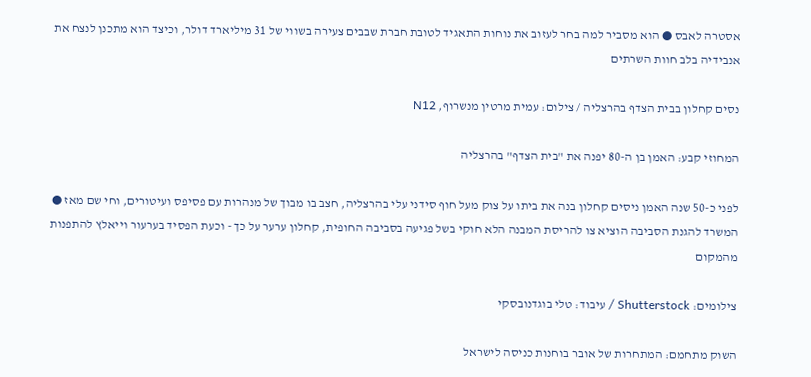אסטרה לאבס ● הוא מסביר למה בחר לעזוב את נוחות התאגיד לטובת חברת שבבים צעירה בשווי של 31 מיליארד דולר, וכיצד הוא מתכנן לנצח את אנבידיה בלב חוות השרתים

נסים קחלון בבית הצדף בהרצליה / צילום: עמית מרטין מנשרוף, N12

המחוזי קבע: האמן בן ה-80 יפנה את "בית הצדף" בהרצליה

לפני כ-50 שנה האמן ניסים קחלון בנה את ביתו על צוק מעל חוף סידני עלי בהרצליה, חצב בו מבוך של מנהרות עם פסיפס ועיטורים, וחי שם מאז ● המשרד להגנת הסביבה הוציא צו להריסת המבנה הלא חוקי בשל פגיעה בסביבה החופית, קחלון ערער על כך - וכעת הפסיד בערעור וייאלץ להתפנות מהמקום

צילומים: Shutterstock / עיבוד: טלי בוגדנובסקי

השוק מתחמם: המתחרות של אובר בוחנות כניסה לישראל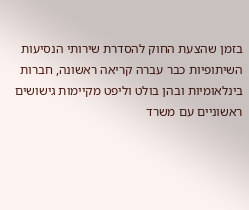בזמן שהצעת החוק להסדרת שירותי הנסיעות השיתופיות כבר עברה קריאה ראשונה, חברות בינלאומיות ובהן בולט וליפט מקיימות גישושים ראשוניים עם משרד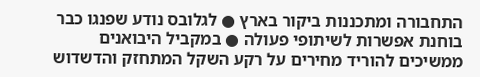התחבורה ומתכננות ביקור בארץ ● לגלובס נודע שפנגו כבר בוחנת אפשרות לשיתופי פעולה ● במקביל היבואנים ממשיכים להוריד מחירים על רקע השקל המתחזק והדשדוש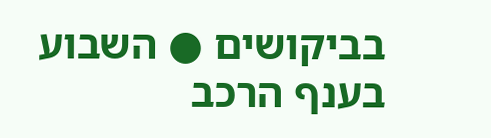בביקושים ● השבוע בענף הרכב